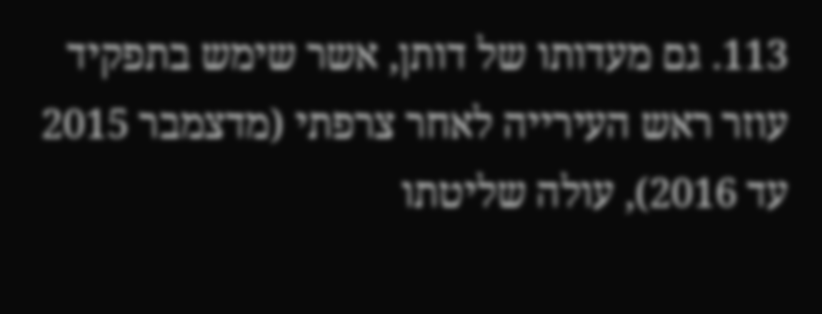113. גם מעדותו של דותן, אשר שימש בתפקיד עוזר ראש העירייה לאחר צרפתי (מדצמבר 2015 עד 2016), עולה שליטתו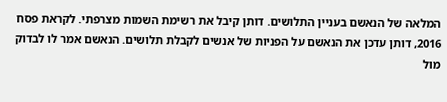המלאה של הנאשם בעניין התלושים. דותן קיבל את רשימת השמות מצרפתי. לקראת פסח 2016, דותן עדכן את הנאשם על הפניות של אנשים לקבלת תלושים. הנאשם אמר לו לבדוק מול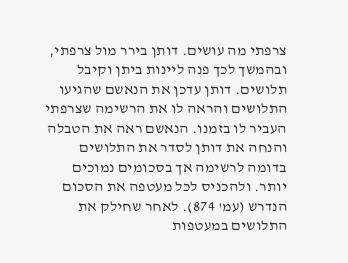צרפתי מה עושים. דותן בירר מול צרפתי, ובהמשך לכך פנה ליינות ביתן וקיבל תלושים. דותן עדכן את הנאשם שהגיעו התלושים והראה לו את הרשימה שצרפתי העביר לו בזמנו. הנאשם ראה את הטבלה והנחה את דותן לסדר את התלושים בדומה לרשימה אך בסכומים נמוכים יותר. ולהכניס לכל מעטפה את הסכום הנדרש (עמ' 874). לאחר שחילק את התלושים במעטפות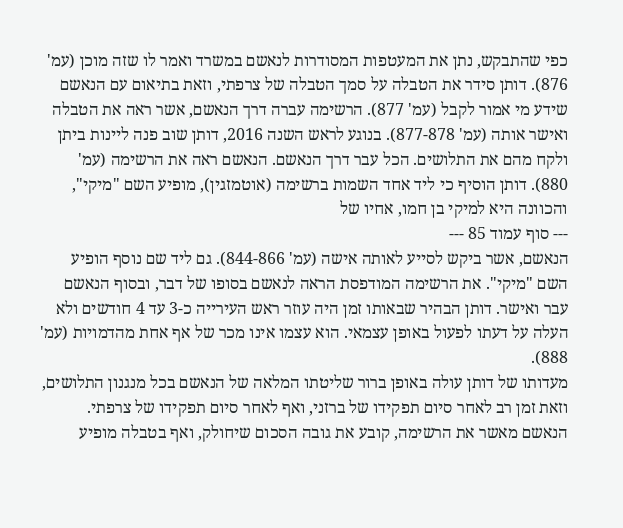כפי שהתבקש, נתן את המעטפות המסודרות לנאשם במשרד ואמר לו שזה מוכן (עמ' 876). דותן סידר את הטבלה על סמך הטבלה של צרפתי, וזאת בתיאום עם הנאשם שידע מי אמור לקבל (עמ' 877). הרשימה עברה דרך הנאשם, אשר ראה את הטבלה ואישר אותה (עמ' 877-878). בנוגע לראש השנה 2016, דותן שוב פנה ליינות ביתן ולקח מהם את התלושים. הכל עבר דרך הנאשם. הנאשם ראה את הרשימה (עמ' 880). דותן הוסיף כי ליד אחד השמות ברשימה (אוטמזגין), מופיע השם "מיקי", והכוונה היא למיקי בן חמו, אחיו של
--- סוף עמוד 85 ---
הנאשם, אשר ביקש לסייע לאותה אישה (עמ' 844-866). גם ליד שם נוסף הופיע השם "מיקי". את הרשימה המודפסת הראה לנאשם בסופו של דבר, ובסוף הנאשם עבר ואישר. דותן הבהיר שבאותו זמן היה עוזר ראש העירייה כ-3 עד 4 חודשים ולא העלה על דעתו לפעול באופן עצמאי. הוא עצמו אינו מכר של אף אחת מהדמויות (עמ' 888).
מעדותו של דותן עולה באופן ברור שליטתו המלאה של הנאשם בכל מנגנון התלושים, וזאת זמן רב לאחר סיום תפקידו של ברזני, ואף לאחר סיום תפקידו של צרפתי. הנאשם מאשר את הרשימה, קובע את גובה הסכום שיחולק, ואף בטבלה מופיע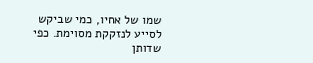שמו של אחיו, כמי שביקש לסייע לנזקקת מסוימת. כפי שדותן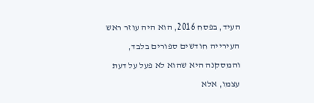העיד, בפסח 2016, הוא היה עוזר ראש העירייה חודשים ספורים בלבד, והמסקנה היא שהוא לא פעל על דעת עצמו, אלא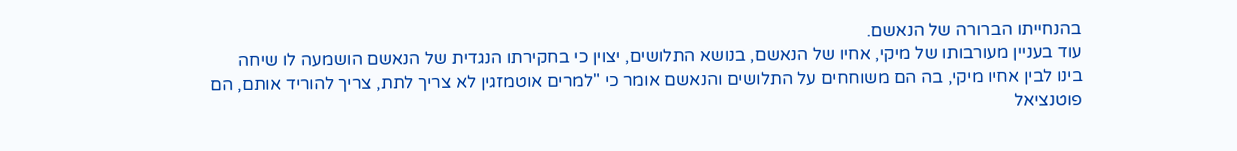בהנחייתו הברורה של הנאשם.
עוד בעניין מעורבותו של מיקי, אחיו של הנאשם, בנושא התלושים, יצוין כי בחקירתו הנגדית של הנאשם הושמעה לו שיחה בינו לבין אחיו מיקי, בה הם משוחחים על התלושים והנאשם אומר כי "למרים אוטמזגין לא צריך לתת, צריך להוריד אותם, הם פוטנציאל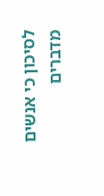לסיכון כי אנשים מדברים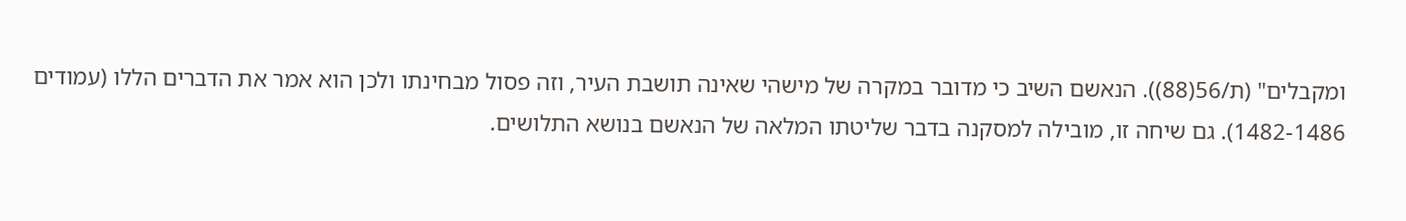ומקבלים" (ת/56(88)). הנאשם השיב כי מדובר במקרה של מישהי שאינה תושבת העיר, וזה פסול מבחינתו ולכן הוא אמר את הדברים הללו (עמודים 1482-1486). גם שיחה זו, מובילה למסקנה בדבר שליטתו המלאה של הנאשם בנושא התלושים.